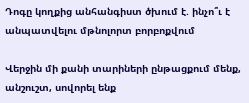Դոգը կողքից անհանգիստ ծխում է. ինչո՞ւ է անպատվելու մթնոլորտ բորբոքվում

Վերջին մի քանի տարիների ընթացքում մենք, անշուշտ, սովորել ենք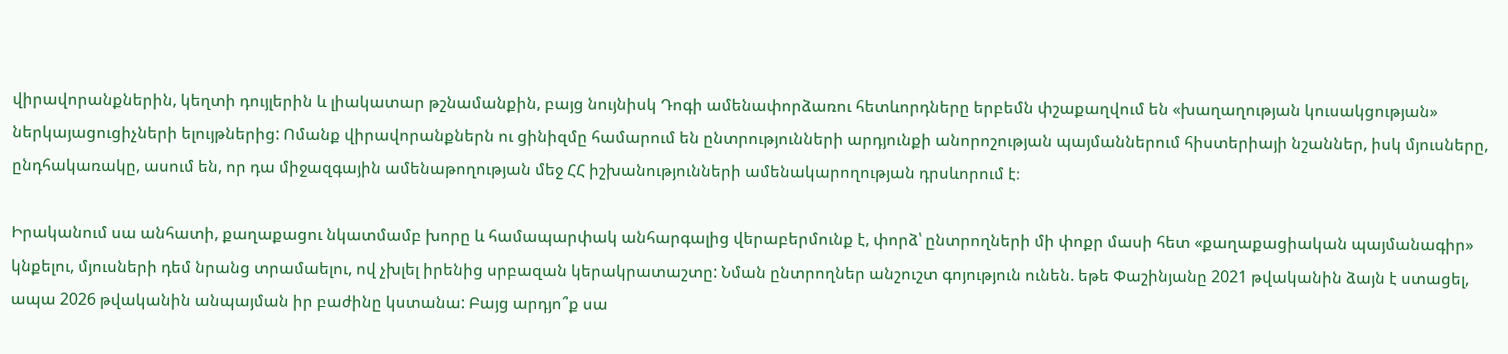վիրավորանքներին, կեղտի դույլերին և լիակատար թշնամանքին, բայց նույնիսկ Դոգի ամենափորձառու հետևորդները երբեմն փշաքաղվում են «խաղաղության կուսակցության» ներկայացուցիչների ելույթներից: Ոմանք վիրավորանքներն ու ցինիզմը համարում են ընտրությունների արդյունքի անորոշության պայմաններում հիստերիայի նշաններ, իսկ մյուսները, ընդհակառակը, ասում են, որ դա միջազգային ամենաթողության մեջ ՀՀ իշխանությունների ամենակարողության դրսևորում է։

Իրականում սա անհատի, քաղաքացու նկատմամբ խորը և համապարփակ անհարգալից վերաբերմունք է, փորձ՝ ընտրողների մի փոքր մասի հետ «քաղաքացիական պայմանագիր» կնքելու, մյուսների դեմ նրանց տրամաելու, ով չխլել իրենից սրբազան կերակրատաշտը: Նման ընտրողներ անշուշտ գոյություն ունեն. եթե Փաշինյանը 2021 թվականին ձայն է ստացել, ապա 2026 թվականին անպայման իր բաժինը կստանա: Բայց արդյո՞ք սա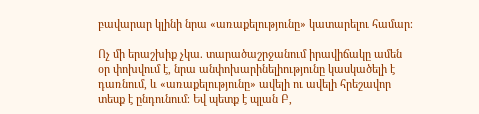բավարար կլինի նրա «առաքելությունը» կատարելու համար։

Ոչ մի երաշխիք չկա. տարածաշրջանում իրավիճակը ամեն օր փոխվում է, նրա անփոխարինելիությունը կասկածելի է դառնում, և «առաքելությունը» ավելի ու ավելի հրեշավոր տեսք է ընդունում։ Եվ պետք է պլան Բ,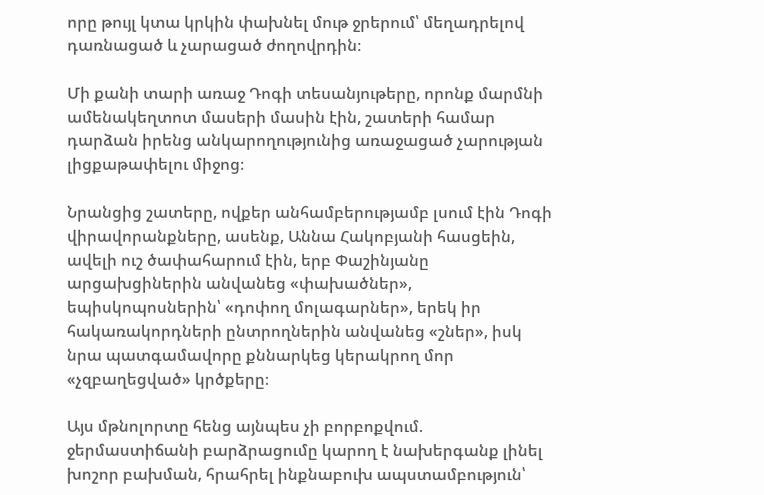որը թույլ կտա կրկին փախնել մութ ջրերում՝ մեղադրելով դառնացած և չարացած ժողովրդին։

Մի քանի տարի առաջ Դոգի տեսանյութերը, որոնք մարմնի ամենակեղտոտ մասերի մասին էին, շատերի համար դարձան իրենց անկարողությունից առաջացած չարության լիցքաթափելու միջոց։

Նրանցից շատերը, ովքեր անհամբերությամբ լսում էին Դոգի վիրավորանքները, ասենք, Աննա Հակոբյանի հասցեին, ավելի ուշ ծափահարում էին, երբ Փաշինյանը արցախցիներին անվանեց «փախածներ», եպիսկոպոսներին՝ «դոփող մոլագարներ», երեկ իր հակառակորդների ընտրողներին անվանեց «շներ», իսկ նրա պատգամավորը քննարկեց կերակրող մոր «չզբաղեցված» կրծքերը։

Այս մթնոլորտը հենց այնպես չի բորբոքվում. ջերմաստիճանի բարձրացումը կարող է նախերգանք լինել խոշոր բախման, հրահրել ինքնաբուխ ապստամբություն՝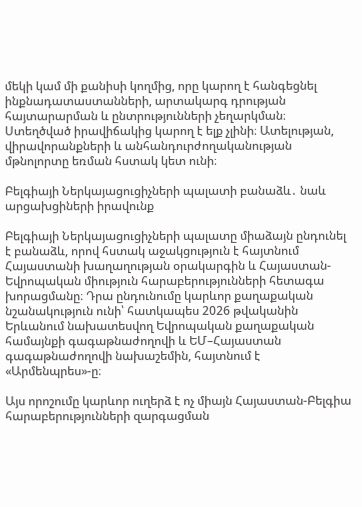մեկի կամ մի քանիսի կողմից, որը կարող է հանգեցնել ինքնադատաստանների, արտակարգ դրության հայտարարման և ընտրությունների չեղարկման։ Ստեղծված իրավիճակից կարող է ելք չլինի։ Ատելության, վիրավորանքների և անհանդուրժողականության մթնոլորտը եռման հստակ կետ ունի։

Բելգիայի Ներկայացուցիչների պալատի բանաձև․ նաև արցախցիների իրավունք

Բելգիայի Ներկայացուցիչների պալատը միաձայն ընդունել է բանաձև, որով հստակ աջակցություն է հայտնում Հայաստանի խաղաղության օրակարգին և Հայաստան-Եվրոպական միություն հարաբերությունների հետագա խորացմանը։ Դրա ընդունումը կարևոր քաղաքական նշանակություն ունի՝ հատկապես 2026 թվականին Երևանում նախատեսվող Եվրոպական քաղաքական համայնքի գագաթնաժողովի և ԵՄ–Հայաստան գագաթնաժողովի նախաշեմին, հայտնում է «Արմենպրես»-ը։

Այս որոշումը կարևոր ուղերձ է ոչ միայն Հայաստան-Բելգիա հարաբերությունների զարգացման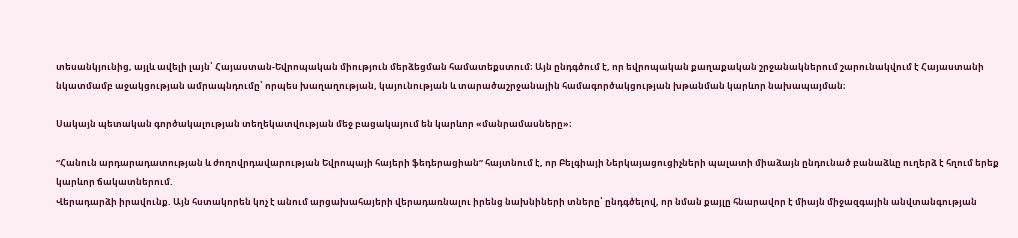տեսանկյունից, այլև ավելի լայն՝ Հայաստան-Եվրոպական միություն մերձեցման համատեքստում։ Այն ընդգծում է, որ եվրոպական քաղաքական շրջանակներում շարունակվում է Հայաստանի նկատմամբ աջակցության ամրապնդումը՝ որպես խաղաղության, կայունության և տարածաշրջանային համագործակցության խթանման կարևոր նախապայման։

Սակայն պետական գործակալության տեղեկատվության մեջ բացակայում են կարևոր «մանրամասները»։

“Հանուն արդարադատության և ժողովրդավարության Եվրոպայի հայերի ֆեդերացիան” հայտնում է, որ Բելգիայի Ներկայացուցիչների պալատի միաձայն ընդունած բանաձևը ուղերձ է հղում երեք կարևոր ճակատներում.
Վերադարձի իրավունք. Այն հստակորեն կոչ է անում արցախահայերի վերադառնալու իրենց նախնիների տները՝ ընդգծելով, որ նման քայլը հնարավոր է միայն միջազգային անվտանգության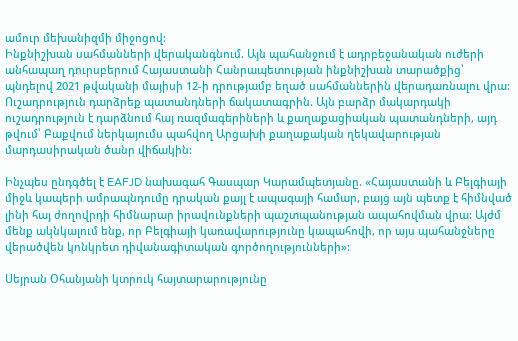ամուր մեխանիզմի միջոցով:
Ինքնիշխան սահմանների վերականգնում. Այն պահանջում է ադրբեջանական ուժերի անհապաղ դուրսբերում Հայաստանի Հանրապետության ինքնիշխան տարածքից՝ պնդելով 2021 թվականի մայիսի 12-ի դրությամբ եղած սահմաններին վերադառնալու վրա:
Ուշադրություն դարձրեք պատանդների ճակատագրին. Այն բարձր մակարդակի ուշադրություն է դարձնում հայ ռազմագերիների և քաղաքացիական պատանդների, այդ թվում՝ Բաքվում ներկայումս պահվող Արցախի քաղաքական ղեկավարության մարդասիրական ծանր վիճակին:

Ինչպես ընդգծել է EAFJD նախագահ Գասպար Կարամպետյանը. «Հայաստանի և Բելգիայի միջև կապերի ամրապնդումը դրական քայլ է ապագայի համար, բայց այն պետք է հիմնված լինի հայ ժողովրդի հիմնարար իրավունքների պաշտպանության ապահովման վրա: Այժմ մենք ակնկալում ենք, որ Բելգիայի կառավարությունը կապահովի, որ այս պահանջները վերածվեն կոնկրետ դիվանագիտական գործողությունների»:

Սեյրան Օհանյանի կտրուկ հայտարարությունը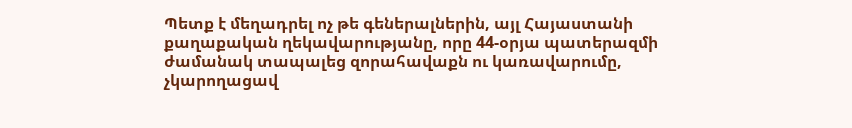Պետք է մեղադրել ոչ թե գեներալներին, այլ Հայաստանի քաղաքական ղեկավարությանը, որը 44-օրյա պատերազմի ժամանակ տապալեց զորահավաքն ու կառավարումը, չկարողացավ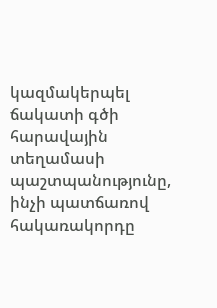կազմակերպել ճակատի գծի հարավային տեղամասի պաշտպանությունը, ինչի պատճառով հակառակորդը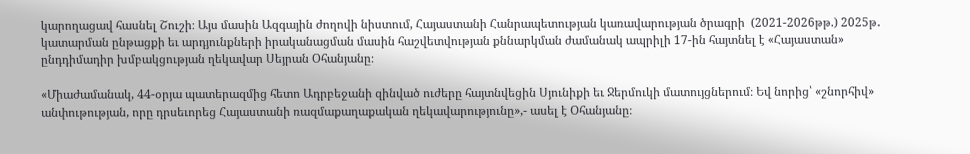կարողացավ հասնել Շուշի։ Այս մասին Ազգային ժողովի նիստում, Հայաստանի Հանրապետության կառավարության ծրագրի  (2021-2026թթ.) 2025թ․ կատարման ընթացքի եւ արդյունքների իրականացման մասին հաշվետվության քննարկման ժամանակ ապրիլի 17-ին հայտնել է «Հայաստան» ընդդիմադիր խմբակցության ղեկավար Սեյրան Օհանյանը։

«Միաժամանակ, 44-օրյա պատերազմից հետո Ադրբեջանի զինված ուժերը հայտնվեցին Սյունիքի եւ Ջերմուկի մատույցներում։ Եվ նորից՝ «շնորհիվ» անփութության, որը դրսեւորեց Հայաստանի ռազմաքաղաքական ղեկավարությունը»,- ասել է Օհանյանը։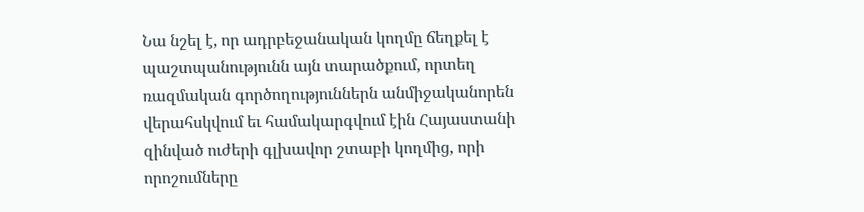Նա նշել է, որ ադրբեջանական կողմը ճեղքել է պաշտպանությունն այն տարածքում, որտեղ ռազմական գործողություններն անմիջականորեն վերահսկվում եւ համակարգվում էին Հայաստանի զինված ուժերի գլխավոր շտաբի կողմից, որի որոշումները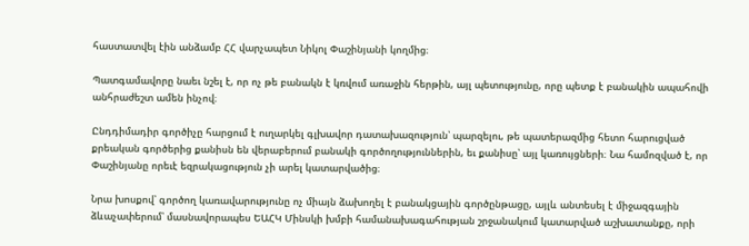հաստատվել էին անձամբ ՀՀ վարչապետ Նիկոլ Փաշինյանի կողմից։

Պատգամավորը նաեւ նշել է, որ ոչ թե բանակն է կռվում առաջին հերթին, այլ պետությունը, որը պետք է բանակին ապահովի անհրաժեշտ ամեն ինչով։

Ընդդիմադիր գործիչը հարցում է ուղարկել գլխավոր դատախազություն՝ պարզելու, թե պատերազմից հետո հարուցված քրեական գործերից քանիսն են վերաբերում բանակի գործողություններին, եւ քանիսը՝ այլ կառույցների։ Նա համոզված է, որ Փաշինյանը որեւէ եզրակացություն չի արել կատարվածից։

Նրա խոսքով՝ գործող կառավարությունը ոչ միայն ձախողել է բանակցային գործընթացը, այլև անտեսել է միջազգային ձևաչափերում՝ մասնավորապես ԵԱՀԿ Մինսկի խմբի համանախագահության շրջանակում կատարված աշխատանքը, որի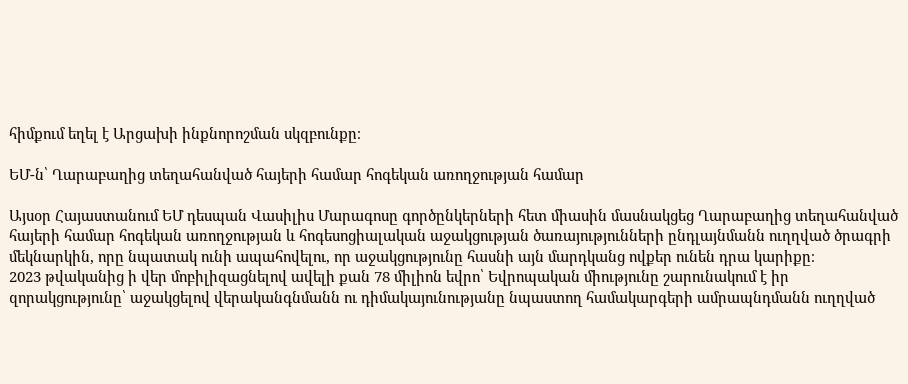հիմքում եղել է Արցախի ինքնորոշման սկզբունքը։

ԵՄ-ն՝ Ղարաբաղից տեղահանված հայերի համար հոգեկան առողջության համար

Այսօր Հայաստանում ԵՄ դեսպան Վասիլիս Մարագոսը գործընկերների հետ միասին մասնակցեց Ղարաբաղից տեղահանված հայերի համար հոգեկան առողջության և հոգեսոցիալական աջակցության ծառայությունների ընդլայնմանն ուղղված ծրագրի մեկնարկին, որը նպատակ ունի ապահովելու, որ աջակցությունը հասնի այն մարդկանց ովքեր ունեն դրա կարիքը։
2023 թվականից ի վեր մոբիլիզացնելով ավելի քան 78 միլիոն եվրո՝ Եվրոպական միությունը շարունակում է իր զորակցությունը՝ աջակցելով վերականգնմանն ու դիմակայունությանը նպաստող համակարգերի ամրապնդմանն ուղղված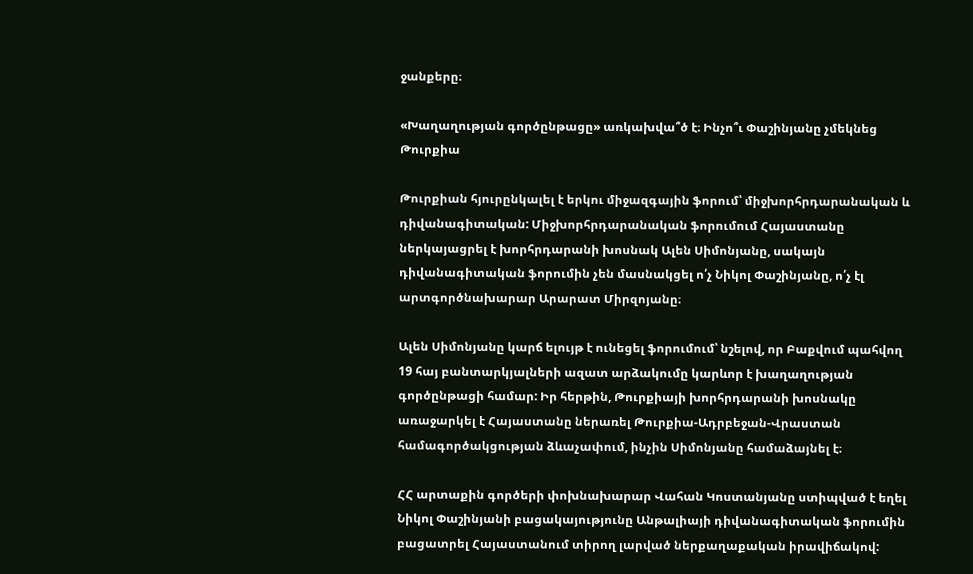ջանքերը։

«Խաղաղության գործընթացը» առկախվա՞ծ է։ Ինչո՞ւ Փաշինյանը չմեկնեց Թուրքիա

Թուրքիան հյուրընկալել է երկու միջազգային ֆորում՝ միջխորհրդարանական և դիվանագիտական: Միջխորհրդարանական ֆորումում Հայաստանը ներկայացրել է խորհրդարանի խոսնակ Ալեն Սիմոնյանը, սակայն դիվանագիտական ֆորումին չեն մասնակցել ո՛չ Նիկոլ Փաշինյանը, ո՛չ էլ արտգործնախարար Արարատ Միրզոյանը։

Ալեն Սիմոնյանը կարճ ելույթ է ունեցել ֆորումում՝ նշելով, որ Բաքվում պահվող 19 հայ բանտարկյալների ազատ արձակումը կարևոր է խաղաղության գործընթացի համար: Իր հերթին, Թուրքիայի խորհրդարանի խոսնակը առաջարկել է Հայաստանը ներառել Թուրքիա-Ադրբեջան-Վրաստան համագործակցության ձևաչափում, ինչին Սիմոնյանը համաձայնել է։

ՀՀ արտաքին գործերի փոխնախարար Վահան Կոստանյանը ստիպված է եղել Նիկոլ Փաշինյանի բացակայությունը Անթալիայի դիվանագիտական ֆորումին բացատրել Հայաստանում տիրող լարված ներքաղաքական իրավիճակով: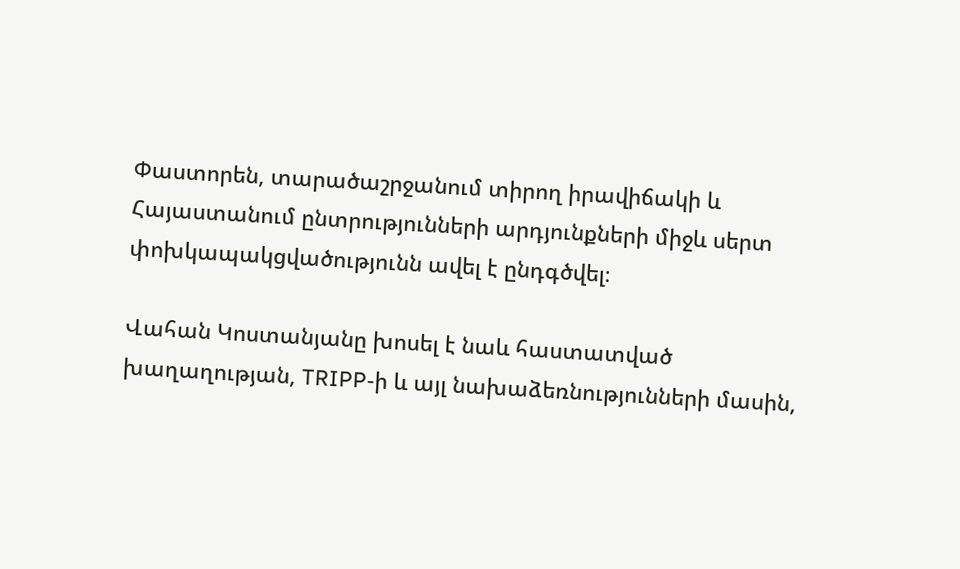Փաստորեն, տարածաշրջանում տիրող իրավիճակի և Հայաստանում ընտրությունների արդյունքների միջև սերտ փոխկապակցվածությունն ավել է ընդգծվել։

Վահան Կոստանյանը խոսել է նաև հաստատված խաղաղության, TRIPP-ի և այլ նախաձեռնությունների մասին,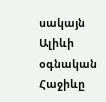սակայն Ալիևի օգնական Հաջիևը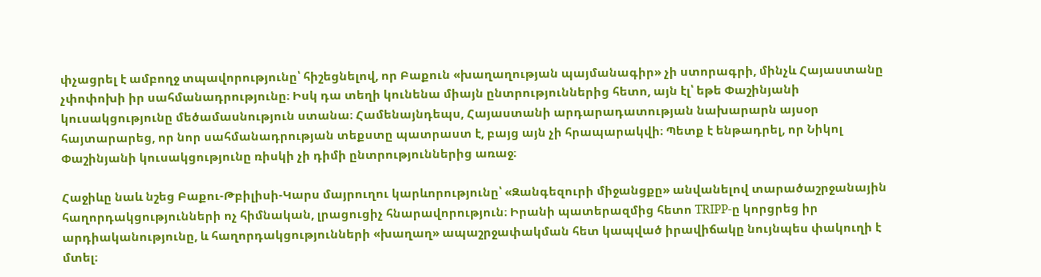փչացրել է ամբողջ տպավորությունը՝ հիշեցնելով, որ Բաքուն «խաղաղության պայմանագիր» չի ստորագրի, մինչև Հայաստանը չփոփոխի իր սահմանադրությունը։ Իսկ դա տեղի կունենա միայն ընտրություններից հետո, այն էլ՝ եթե Փաշինյանի կուսակցությունը մեծամասնություն ստանա։ Համենայնդեպս, Հայաստանի արդարադատության նախարարն այսօր հայտարարեց, որ նոր սահմանադրության տեքստը պատրաստ է, բայց այն չի հրապարակվի։ Պետք է ենթադրել, որ Նիկոլ Փաշինյանի կուսակցությունը ռիսկի չի դիմի ընտրություններից առաջ։

Հաջիևը նաև նշեց Բաքու-Թբիլիսի-Կարս մայրուղու կարևորությունը՝ «Զանգեզուրի միջանցքը» անվանելով տարածաշրջանային հաղորդակցությունների ոչ հիմնական, լրացուցիչ հնարավորություն։ Իրանի պատերազմից հետո TRIPP-ը կորցրեց իր արդիականությունը, և հաղորդակցությունների «խաղաղ» ապաշրջափակման հետ կապված իրավիճակը նույնպես փակուղի է մտել։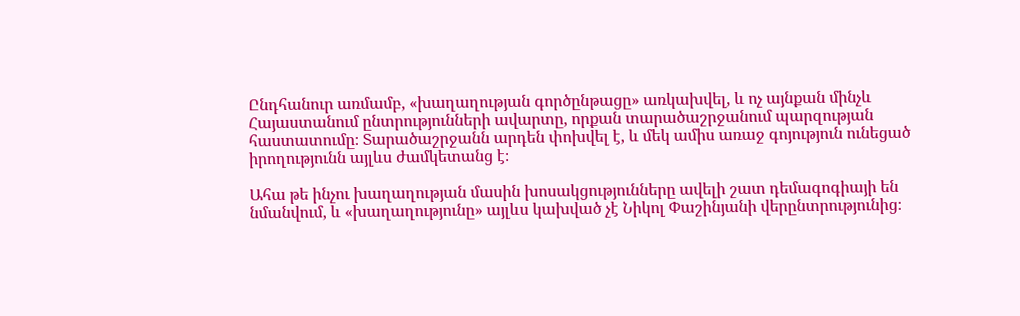Ընդհանուր առմամբ, «խաղաղության գործընթացը» առկախվել, և ոչ այնքան մինչև Հայաստանում ընտրությունների ավարտը, որքան տարածաշրջանում պարզության հաստատումը։ Տարածաշրջանն արդեն փոխվել է, և մեկ ամիս առաջ գոյություն ունեցած իրողությունն այլևս ժամկետանց է։

Ահա թե ինչու խաղաղության մասին խոսակցությունները ավելի շատ դեմագոգիայի են նմանվում, և «խաղաղությունը» այլևս կախված չէ Նիկոլ Փաշինյանի վերընտրությունից։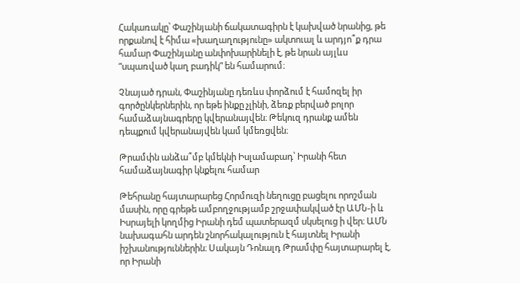Հակառակը՝ Փաշինյանի ճակատագիրն է կախված նրանից, թե որքանով է հիմա «խաղաղությունը» ակտուալ և արդյո՞ք դրա համար Փաշինյանը անփոխարինելի է, թե նրան այլևս “սպառված կաղ բադիկ” են համարում։

Չնայած դրան, Փաշինյանը դեռևս փորձում է համոզել իր գործընկերներին, որ եթե ինքը չլինի, ձեռք բերված բոլոր համաձայնագրերը կվերանայվեն։ Թեկուզ դրանք ամեն դեպքում կվերանայվեն կամ կմեռցվեն։

Թրամփն անձա՞մբ կմեկնի Իսլամաբադ՝ Իրանի հետ համաձայնագիր կնքելու համար

Թեհրանը հայտարարեց Հորմուզի նեղուցը բացելու որոշման մասին, որը գրեթե ամբողջությամբ շրջափակված էր ԱՄՆ-ի և Իսրայելի կողմից Իրանի դեմ պատերազմ սկսելուց ի վեր։ ԱՄՆ նախագահն արդեն շնորհակալություն է հայտնել Իրանի իշխանություններին։ Սակայն Դոնալդ Թրամփը հայտարարել է, որ Իրանի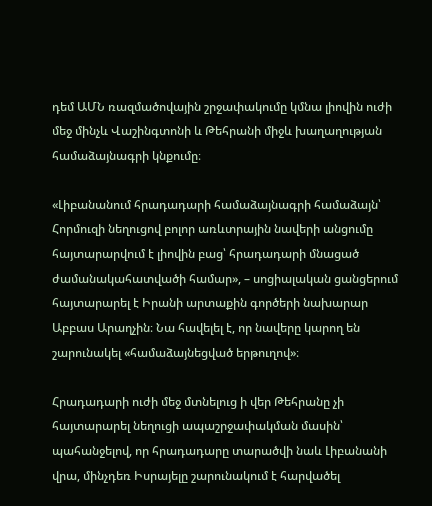դեմ ԱՄՆ ռազմածովային շրջափակումը կմնա լիովին ուժի մեջ մինչև Վաշինգտոնի և Թեհրանի միջև խաղաղության համաձայնագրի կնքումը։

«Լիբանանում հրադադարի համաձայնագրի համաձայն՝ Հորմուզի նեղուցով բոլոր առևտրային նավերի անցումը հայտարարվում է լիովին բաց՝ հրադադարի մնացած ժամանակահատվածի համար», – սոցիալական ցանցերում հայտարարել է Իրանի արտաքին գործերի նախարար Աբբաս Արաղչին։ Նա հավելել է, որ նավերը կարող են շարունակել «համաձայնեցված երթուղով»։

Հրադադարի ուժի մեջ մտնելուց ի վեր Թեհրանը չի հայտարարել նեղուցի ապաշրջափակման մասին՝ պահանջելով, որ հրադադարը տարածվի նաև Լիբանանի վրա, մինչդեռ Իսրայելը շարունակում է հարվածել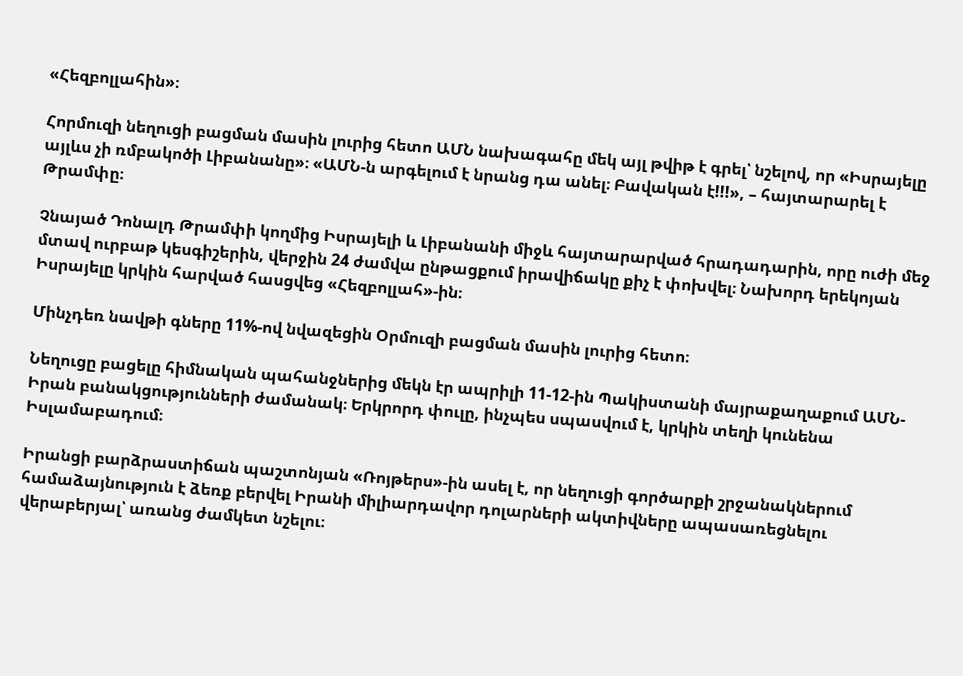«Հեզբոլլահին»։

Հորմուզի նեղուցի բացման մասին լուրից հետո ԱՄՆ նախագահը մեկ այլ թվիթ է գրել՝ նշելով, որ «Իսրայելը այլևս չի ռմբակոծի Լիբանանը»։ «ԱՄՆ-ն արգելում է նրանց դա անել։ Բավական է!!!», – հայտարարել է Թրամփը։

Չնայած Դոնալդ Թրամփի կողմից Իսրայելի և Լիբանանի միջև հայտարարված հրադադարին, որը ուժի մեջ մտավ ուրբաթ կեսգիշերին, վերջին 24 ժամվա ընթացքում իրավիճակը քիչ է փոխվել։ Նախորդ երեկոյան  Իսրայելը կրկին հարված հասցվեց «Հեզբոլլահ»-ին։

Մինչդեռ նավթի գները 11%-ով նվազեցին Օրմուզի բացման մասին լուրից հետո։

Նեղուցը բացելը հիմնական պահանջներից մեկն էր ապրիլի 11-12-ին Պակիստանի մայրաքաղաքում ԱՄՆ-Իրան բանակցությունների ժամանակ։ Երկրորդ փուլը, ինչպես սպասվում է, կրկին տեղի կունենա Իսլամաբադում։

Իրանցի բարձրաստիճան պաշտոնյան «Ռոյթերս»-ին ասել է, որ նեղուցի գործարքի շրջանակներում համաձայնություն է ձեռք բերվել Իրանի միլիարդավոր դոլարների ակտիվները ապասառեցնելու վերաբերյալ՝ առանց ժամկետ նշելու։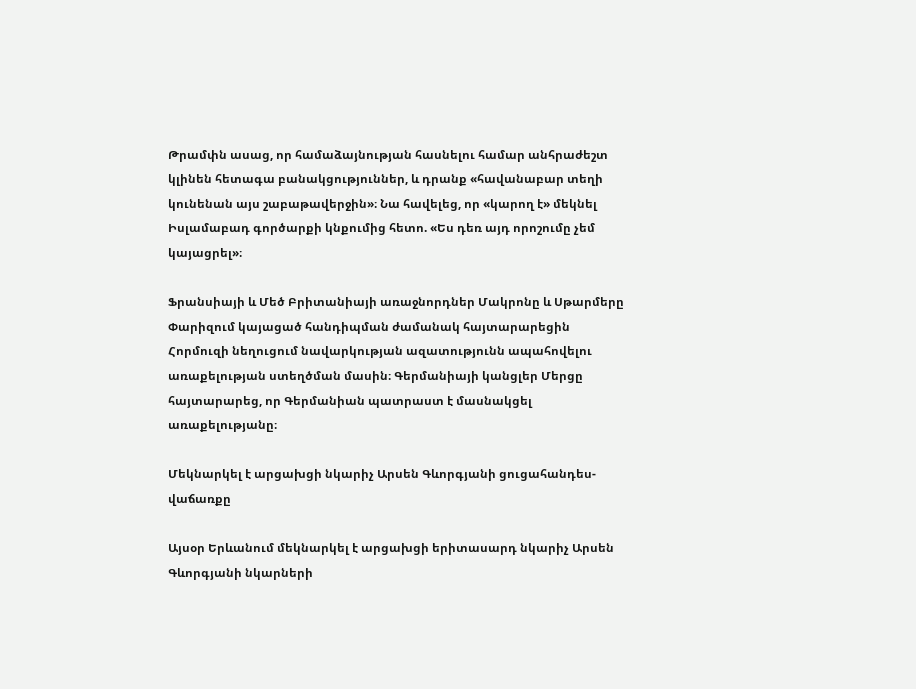Թրամփն ասաց, որ համաձայնության հասնելու համար անհրաժեշտ կլինեն հետագա բանակցություններ, և դրանք «հավանաբար տեղի կունենան այս շաբաթավերջին»։ Նա հավելեց, որ «կարող է» մեկնել Իսլամաբադ գործարքի կնքումից հետո. «Ես դեռ այդ որոշումը չեմ կայացրել»։

Ֆրանսիայի և Մեծ Բրիտանիայի առաջնորդներ Մակրոնը և Սթարմերը Փարիզում կայացած հանդիպման ժամանակ հայտարարեցին Հորմուզի նեղուցում նավարկության ազատությունն ապահովելու առաքելության ստեղծման մասին։ Գերմանիայի կանցլեր Մերցը հայտարարեց, որ Գերմանիան պատրաստ է մասնակցել առաքելությանը։

Մեկնարկել է արցախցի նկարիչ Արսեն Գևորգյանի ցուցահանդես-վաճառքը

Այսօր Երևանում մեկնարկել է արցախցի երիտասարդ նկարիչ Արսեն Գևորգյանի նկարների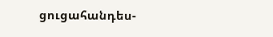ցուցահանդես-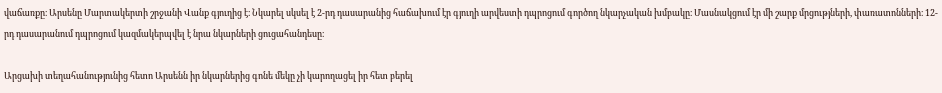վաճառքը։ Արսենը Մարտակերտի շրջանի Վանք գյուղից է։ Նկարել սկսել է 2-րդ դասարանից հաճախում էր գյուղի արվեստի դպրոցում գործող նկարչական խմբակը։ Մասնակցում էր մի շարք մրցությների, փառատոնների։ 12-րդ դասարանում դպրոցում կազմակերպվել է նրա նկարների ցուցահանդեսը։

Արցախի տեղահանությունից հետո Արսենն իր նկարներից գոնե մեկը չի կարողացել իր հետ բերել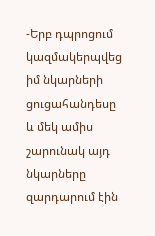-Երբ դպրոցում կազմակերպվեց իմ նկարների ցուցահանդեսը և մեկ ամիս շարունակ այդ նկարները զարդարում էին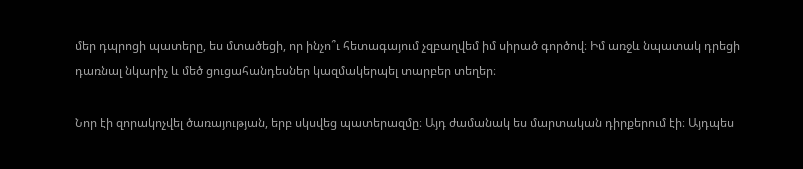մեր դպրոցի պատերը, ես մտածեցի, որ ինչո՞ւ հետագայում չզբաղվեմ իմ սիրած գործով։ Իմ առջև նպատակ դրեցի դառնալ նկարիչ և մեծ ցուցահանդեսներ կազմակերպել տարբեր տեղեր։

Նոր էի զորակոչվել ծառայության, երբ սկսվեց պատերազմը։ Այդ ժամանակ ես մարտական դիրքերում էի։ Այդպես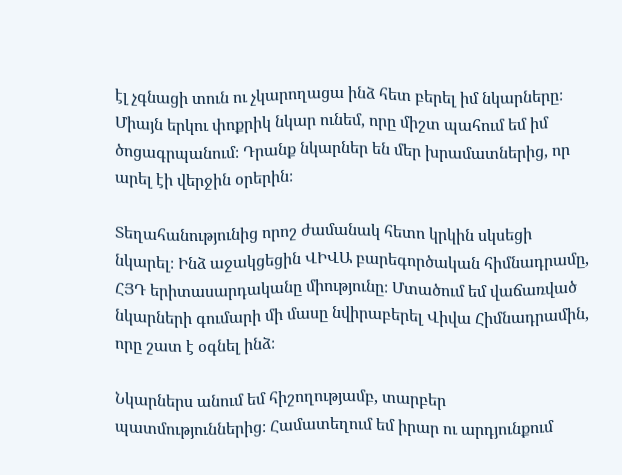էլ չգնացի տուն ու չկարողացա ինձ հետ բերել իմ նկարները։ Միայն երկու փոքրիկ նկար ունեմ, որը միշտ պահում եմ իմ ծոցագրպանում։ Դրանք նկարներ են մեր խրամատներից, որ արել էի վերջին օրերին։

Տեղահանությունից որոշ ժամանակ հետո կրկին սկսեցի նկարել։ Ինձ աջակցեցին ՎԻՎԱ բարեգործական հիմնադրամը, ՀՅԴ երիտասարդականը միությունը։ Մտածում եմ վաճառված նկարների գումարի մի մասը նվիրաբերել Վիվա Հիմնադրամին, որը շատ է օգնել ինձ։

Նկարներս անում եմ հիշողությամբ, տարբեր պատմություններից։ Համատեղում եմ իրար ու արդյունքում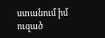ստանում իմ ուզած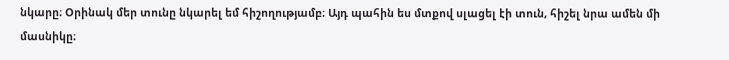նկարը։ Օրինակ մեր տունը նկարել եմ հիշողությամբ։ Այդ պահին ես մտքով սլացել էի տուն, հիշել նրա ամեն մի մասնիկը։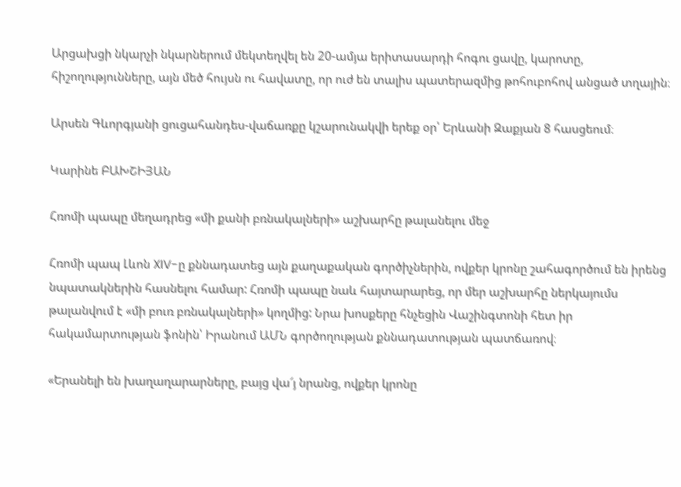Արցախցի նկարչի նկարներում մեկտեղվել են 20-ամյա երիտասարդի հոգու ցավը, կարոտը, հիշողությունները, այն մեծ հույսն ու հավատը, որ ուժ են տալիս պատերազմից թոհուբոհով անցած տղային։

Արսեն Գևորգյանի ցուցահանդես-վաճառքը կշարունակվի երեք օր՝ Երևանի Զաքյան 8 հասցեում։

Կարինե ԲԱԽՇԻՅԱՆ

Հռոմի պապը մեղադրեց «մի քանի բռնակալների» աշխարհը թալանելու մեջ

Հռոմի պապ Լևոն XIV-ը քննադատեց այն քաղաքական գործիչներին, ովքեր կրոնը շահագործում են իրենց նպատակներին հասնելու համար: Հռոմի պապը նաև հայտարարեց, որ մեր աշխարհը ներկայումս թալանվում է «մի բուռ բռնակալների» կողմից: Նրա խոսքերը հնչեցին Վաշինգտոնի հետ իր հակամարտության ֆոնին՝ Իրանում ԱՄՆ գործողության քննադատության պատճառով։

«Երանելի են խաղաղարարները, բայց վա՜յ նրանց, ովքեր կրոնը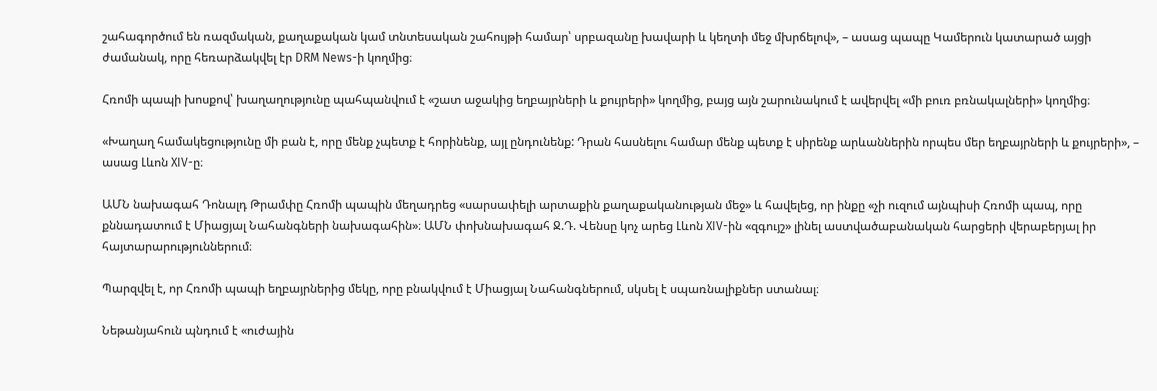շահագործում են ռազմական, քաղաքական կամ տնտեսական շահույթի համար՝ սրբազանը խավարի և կեղտի մեջ մխրճելով», – ասաց պապը Կամերուն կատարած այցի ժամանակ, որը հեռարձակվել էր DRM News-ի կողմից։

Հռոմի պապի խոսքով՝ խաղաղությունը պահպանվում է «շատ աջակից եղբայրների և քույրերի» կողմից, բայց այն շարունակում է ավերվել «մի բուռ բռնակալների» կողմից։

«Խաղաղ համակեցությունը մի բան է, որը մենք չպետք է հորինենք, այլ ընդունենք: Դրան հասնելու համար մենք պետք է սիրենք արևաններին որպես մեր եղբայրների և քույրերի», – ասաց Լևոն XIV-ը։

ԱՄՆ նախագահ Դոնալդ Թրամփը Հռոմի պապին մեղադրեց «սարսափելի արտաքին քաղաքականության մեջ» և հավելեց, որ ինքը «չի ուզում այնպիսի Հռոմի պապ, որը քննադատում է Միացյալ Նահանգների նախագահին»։ ԱՄՆ փոխնախագահ Ջ.Դ. Վենսը կոչ արեց Լևոն XIV-ին «զգույշ» լինել աստվածաբանական հարցերի վերաբերյալ իր հայտարարություններում։

Պարզվել է, որ Հռոմի պապի եղբայրներից մեկը, որը բնակվում է Միացյալ Նահանգներում, սկսել է սպառնալիքներ ստանալ։

Նեթանյահուն պնդում է «ուժային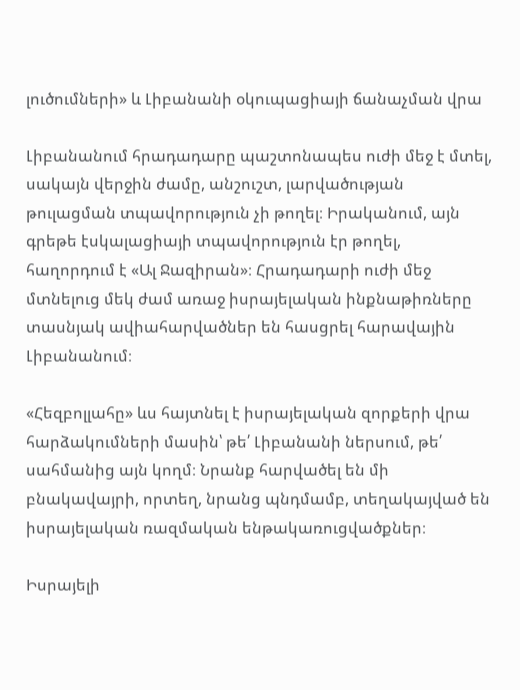լուծումների» և Լիբանանի օկուպացիայի ճանաչման վրա

Լիբանանում հրադադարը պաշտոնապես ուժի մեջ է մտել, սակայն վերջին ժամը, անշուշտ, լարվածության թուլացման տպավորություն չի թողել։ Իրականում, այն գրեթե էսկալացիայի տպավորություն էր թողել, հաղորդում է «Ալ Ջազիրան»։ Հրադադարի ուժի մեջ մտնելուց մեկ ժամ առաջ իսրայելական ինքնաթիռները տասնյակ ավիահարվածներ են հասցրել հարավային Լիբանանում։

«Հեզբոլլահը» ևս հայտնել է իսրայելական զորքերի վրա հարձակումների մասին՝ թե՛ Լիբանանի ներսում, թե՛ սահմանից այն կողմ։ Նրանք հարվածել են մի բնակավայրի, որտեղ, նրանց պնդմամբ, տեղակայված են իսրայելական ռազմական ենթակառուցվածքներ։

Իսրայելի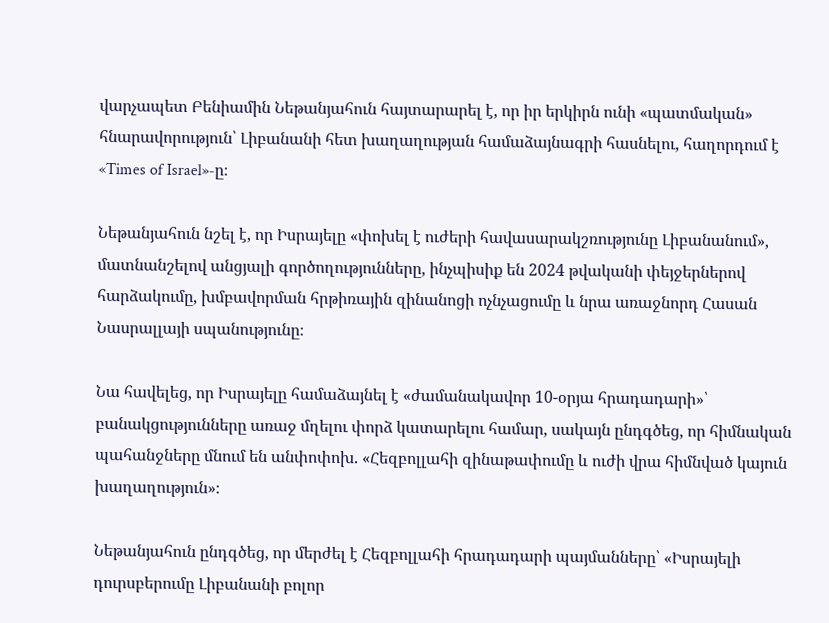վարչապետ Բենիամին Նեթանյահուն հայտարարել է, որ իր երկիրն ունի «պատմական» հնարավորություն՝ Լիբանանի հետ խաղաղության համաձայնագրի հասնելու, հաղորդում է «Times of Israel»-ը։

Նեթանյահուն նշել է, որ Իսրայելը «փոխել է ուժերի հավասարակշռությունը Լիբանանում», մատնանշելով անցյալի գործողությունները, ինչպիսիք են 2024 թվականի փեյջերներով հարձակումը, խմբավորման հրթիռային զինանոցի ոչնչացումը և նրա առաջնորդ Հասան Նասրալլայի սպանությունը։

Նա հավելեց, որ Իսրայելը համաձայնել է «ժամանակավոր 10-օրյա հրադադարի»՝ բանակցությունները առաջ մղելու փորձ կատարելու համար, սակայն ընդգծեց, որ հիմնական պահանջները մնում են անփոփոխ. «Հեզբոլլահի զինաթափումը և ուժի վրա հիմնված կայուն խաղաղություն»։

Նեթանյահուն ընդգծեց, որ մերժել է Հեզբոլլահի հրադադարի պայմանները՝ «Իսրայելի դուրսբերումը Լիբանանի բոլոր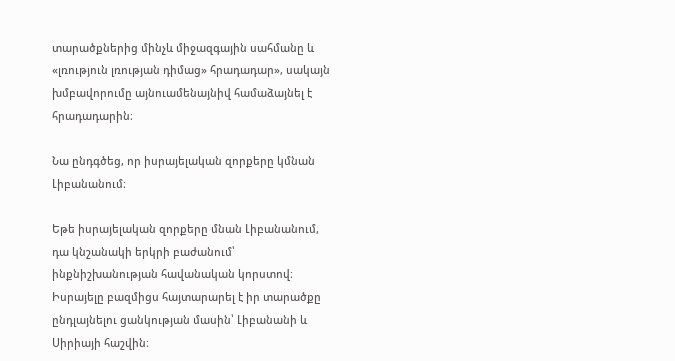տարածքներից մինչև միջազգային սահմանը և «լռություն լռության դիմաց» հրադադար», սակայն խմբավորումը այնուամենայնիվ համաձայնել է հրադադարին։

Նա ընդգծեց, որ իսրայելական զորքերը կմնան Լիբանանում։

Եթե իսրայելական զորքերը մնան Լիբանանում, դա կնշանակի երկրի բաժանում՝ ինքնիշխանության հավանական կորստով։ Իսրայելը բազմիցս հայտարարել է իր տարածքը ընդլայնելու ցանկության մասին՝ Լիբանանի և Սիրիայի հաշվին։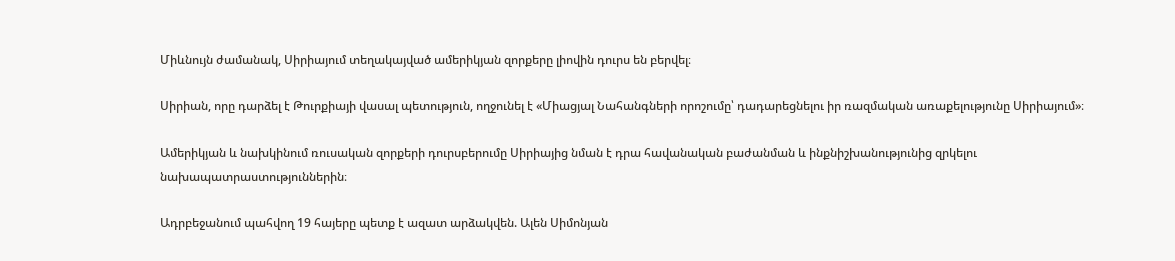Միևնույն ժամանակ, Սիրիայում տեղակայված ամերիկյան զորքերը լիովին դուրս են բերվել։

Սիրիան, որը դարձել է Թուրքիայի վասալ պետություն, ողջունել է «Միացյալ Նահանգների որոշումը՝ դադարեցնելու իր ռազմական առաքելությունը Սիրիայում»։

Ամերիկյան և նախկինում ռուսական զորքերի դուրսբերումը Սիրիայից նման է դրա հավանական բաժանման և ինքնիշխանությունից զրկելու նախապատրաստություններին։

Ադրբեջանում պահվող 19 հայերը պետք է ազատ արձակվեն. Ալեն Սիմոնյան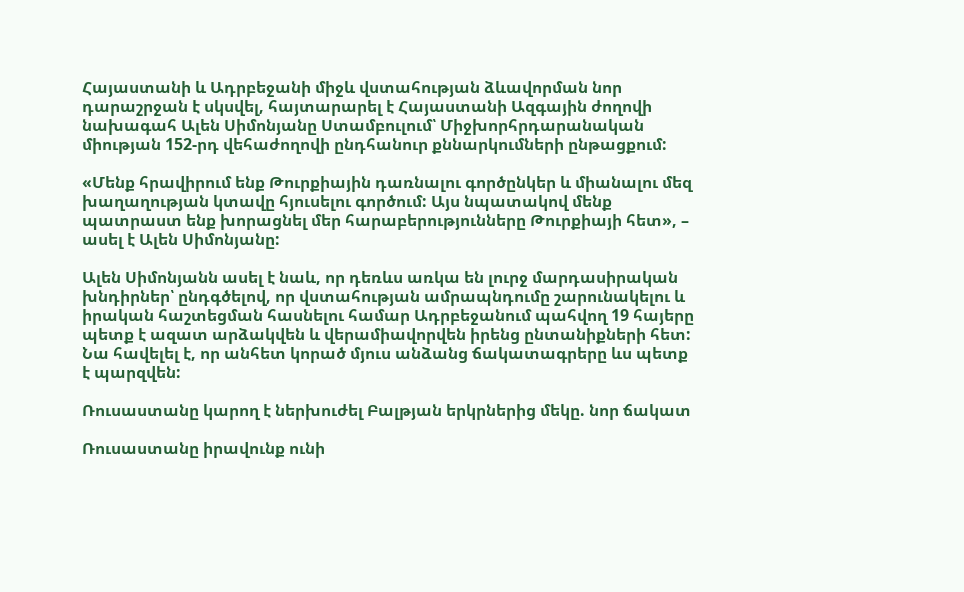Հայաստանի և Ադրբեջանի միջև վստահության ձևավորման նոր դարաշրջան է սկսվել, հայտարարել է Հայաստանի Ազգային ժողովի նախագահ Ալեն Սիմոնյանը Ստամբուլում՝ Միջխորհրդարանական միության 152-րդ վեհաժողովի ընդհանուր քննարկումների ընթացքում:

«Մենք հրավիրում ենք Թուրքիային դառնալու գործընկեր և միանալու մեզ խաղաղության կտավը հյուսելու գործում: Այս նպատակով մենք պատրաստ ենք խորացնել մեր հարաբերությունները Թուրքիայի հետ», – ասել է Ալեն Սիմոնյանը:

Ալեն Սիմոնյանն ասել է նաև, որ դեռևս առկա են լուրջ մարդասիրական խնդիրներ՝ ընդգծելով, որ վստահության ամրապնդումը շարունակելու և իրական հաշտեցման հասնելու համար Ադրբեջանում պահվող 19 հայերը պետք է ազատ արձակվեն և վերամիավորվեն իրենց ընտանիքների հետ: Նա հավելել է, որ անհետ կորած մյուս անձանց ճակատագրերը ևս պետք է պարզվեն:

Ռուսաստանը կարող է ներխուժել Բալթյան երկրներից մեկը. նոր ճակատ

Ռուսաստանը իրավունք ունի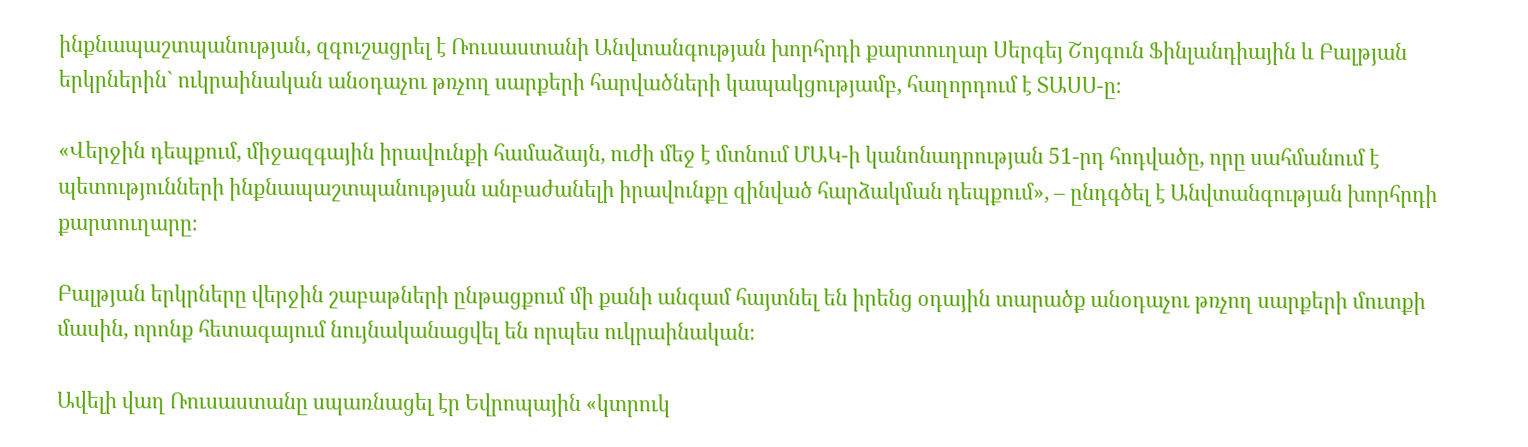ինքնապաշտպանության, զգուշացրել է Ռուսաստանի Անվտանգության խորհրդի քարտուղար Սերգեյ Շոյգուն Ֆինլանդիային և Բալթյան երկրներին` ուկրաինական անօդաչու թռչող սարքերի հարվածների կապակցությամբ, հաղորդում է ՏԱՍՍ-ը։

«Վերջին դեպքում, միջազգային իրավունքի համաձայն, ուժի մեջ է մտնում ՄԱԿ-ի կանոնադրության 51-րդ հոդվածը, որը սահմանում է պետությունների ինքնապաշտպանության անբաժանելի իրավունքը զինված հարձակման դեպքում», – ընդգծել է Անվտանգության խորհրդի քարտուղարը։

Բալթյան երկրները վերջին շաբաթների ընթացքում մի քանի անգամ հայտնել են իրենց օդային տարածք անօդաչու թռչող սարքերի մուտքի մասին, որոնք հետագայում նույնականացվել են որպես ուկրաինական։

Ավելի վաղ Ռուսաստանը սպառնացել էր Եվրոպային «կտրուկ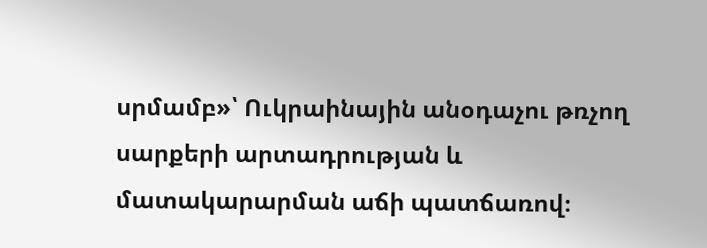սրմամբ»՝ Ուկրաինային անօդաչու թռչող սարքերի արտադրության և մատակարարման աճի պատճառով։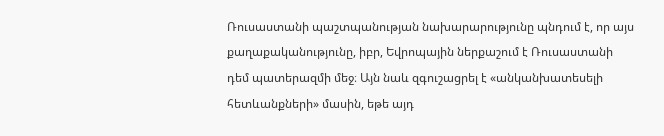Ռուսաստանի պաշտպանության նախարարությունը պնդում է, որ այս քաղաքականությունը, իբր, Եվրոպային ներքաշում է Ռուսաստանի դեմ պատերազմի մեջ։ Այն նաև զգուշացրել է «անկանխատեսելի հետևանքների» մասին, եթե այդ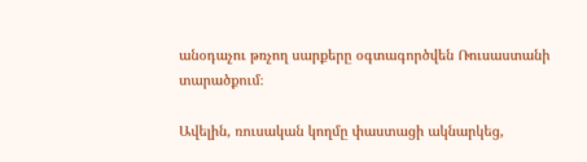անօդաչու թռչող սարքերը օգտագործվեն Ռուսաստանի տարածքում։

Ավելին, ռուսական կողմը փաստացի ակնարկեց,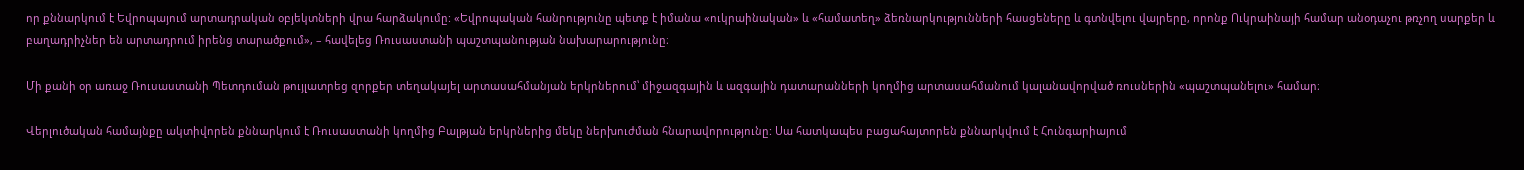որ քննարկում է Եվրոպայում արտադրական օբյեկտների վրա հարձակումը: «Եվրոպական հանրությունը պետք է իմանա «ուկրաինական» և «համատեղ» ձեռնարկությունների հասցեները և գտնվելու վայրերը, որոնք Ուկրաինայի համար անօդաչու թռչող սարքեր և բաղադրիչներ են արտադրում իրենց տարածքում», – հավելեց Ռուսաստանի պաշտպանության նախարարությունը։

Մի քանի օր առաջ Ռուսաստանի Պետդուման թույլատրեց զորքեր տեղակայել արտասահմանյան երկրներում՝ միջազգային և ազգային դատարանների կողմից արտասահմանում կալանավորված ռուսներին «պաշտպանելու» համար։

Վերլուծական համայնքը ակտիվորեն քննարկում է Ռուսաստանի կողմից Բալթյան երկրներից մեկը ներխուժման հնարավորությունը: Սա հատկապես բացահայտորեն քննարկվում է Հունգարիայում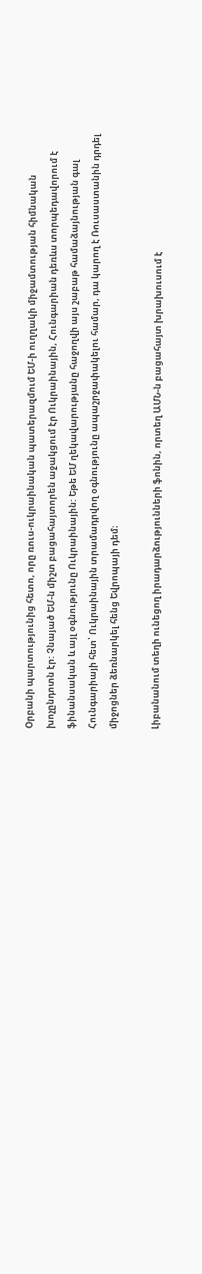Օրբանի պարտությունից հետո, որը ռուս-ուկրաինական պատերազմում ԵՄ-ի ուղղակի միջամտության հիմնական խոչընդոտն էր: Չնայած ԵՄ-ն միշտ բացահայտորեն աջակցում էր Ուկրաինային, Հունգարիան դեռևս տորպեդավորում է ֆինանսական և այլ օգնությունը Ուկրաինային: Եթե ԵՄ ղեկավարությանը հաջողվի այս շաբաթ համաձայնության գալ Հունգարիայի հետ՝ Ուկրաինային տրամադրվող օգնությունը ապաշրջափակելու համար, դա կարող է Ռուսաստանին դրդել միջոցներ ձեռնարկել հենց Եվրոպայի դեմ։

Լիբանանում տեղի ունեցող իրադարձությունների ֆոնին, որտեղ ԱՄՆ-ն բացահայտ խրախուսում է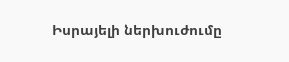Իսրայելի ներխուժումը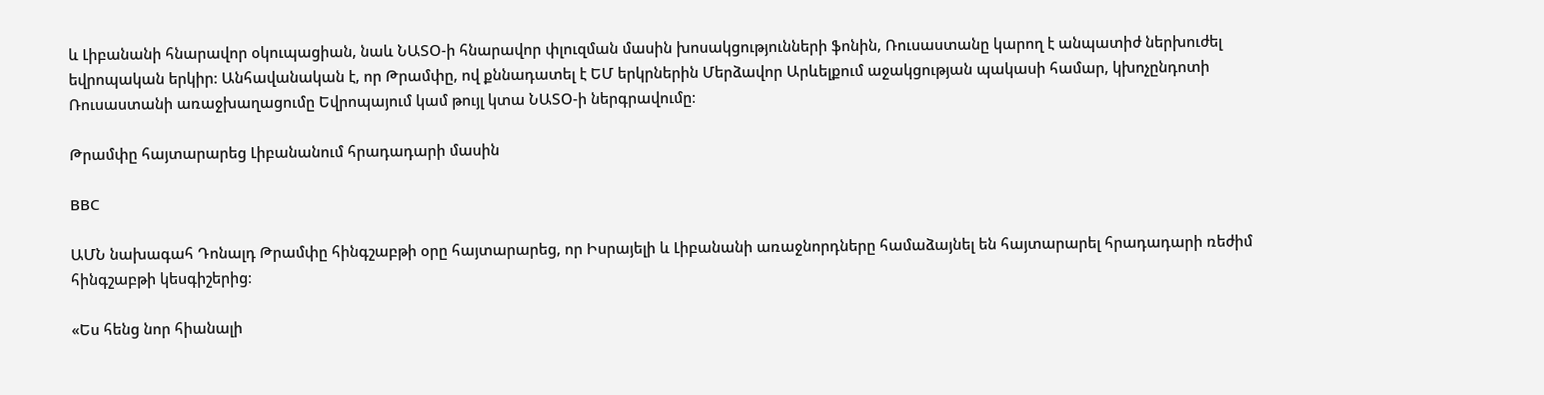և Լիբանանի հնարավոր օկուպացիան, նաև ՆԱՏՕ-ի հնարավոր փլուզման մասին խոսակցությունների ֆոնին, Ռուսաստանը կարող է անպատիժ ներխուժել եվրոպական երկիր: Անհավանական է, որ Թրամփը, ով քննադատել է ԵՄ երկրներին Մերձավոր Արևելքում աջակցության պակասի համար, կխոչընդոտի Ռուսաստանի առաջխաղացումը Եվրոպայում կամ թույլ կտա ՆԱՏՕ-ի ներգրավումը։

Թրամփը հայտարարեց Լիբանանում հրադադարի մասին

ВВС

ԱՄՆ նախագահ Դոնալդ Թրամփը հինգշաբթի օրը հայտարարեց, որ Իսրայելի և Լիբանանի առաջնորդները համաձայնել են հայտարարել հրադադարի ռեժիմ հինգշաբթի կեսգիշերից։

«Ես հենց նոր հիանալի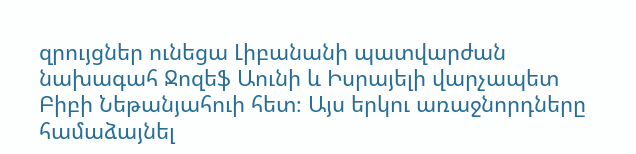զրույցներ ունեցա Լիբանանի պատվարժան նախագահ Ջոզեֆ Աունի և Իսրայելի վարչապետ Բիբի Նեթանյահուի հետ։ Այս երկու առաջնորդները համաձայնել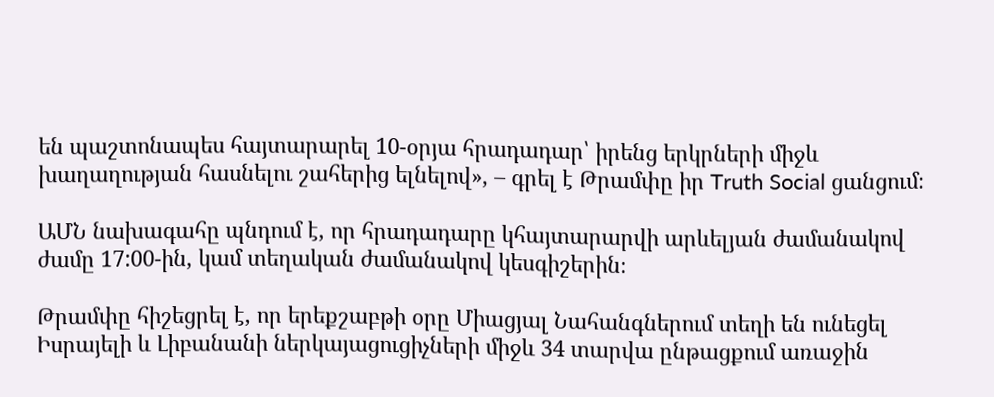են պաշտոնապես հայտարարել 10-օրյա հրադադար՝ իրենց երկրների միջև խաղաղության հասնելու շահերից ելնելով», – գրել է Թրամփը իր Truth Social ցանցում։

ԱՄՆ նախագահը պնդում է, որ հրադադարը կհայտարարվի արևելյան ժամանակով ժամը 17:00-ին, կամ տեղական ժամանակով կեսգիշերին։

Թրամփը հիշեցրել է, որ երեքշաբթի օրը Միացյալ Նահանգներում տեղի են ունեցել Իսրայելի և Լիբանանի ներկայացուցիչների միջև 34 տարվա ընթացքում առաջին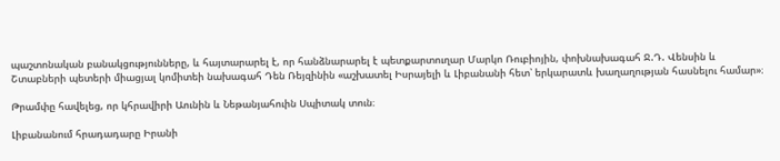պաշտոնական բանակցությունները, և հայտարարել է, որ հանձնարարել է պետքարտուղար Մարկո Ռուբիոյին, փոխնախագահ Ջ.Դ. Վենսին և Շտաբների պետերի միացյալ կոմիտեի նախագահ Դեն Ռեյզինին «աշխատել Իսրայելի և Լիբանանի հետ՝ երկարատև խաղաղության հասնելու համար»։

Թրամփը հավելեց, որ կհրավիրի Աունին և Նեթանյահուին Սպիտակ տուն։

Լիբանանում հրադադարը Իրանի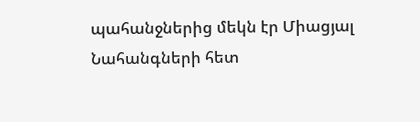պահանջներից մեկն էր Միացյալ Նահանգների հետ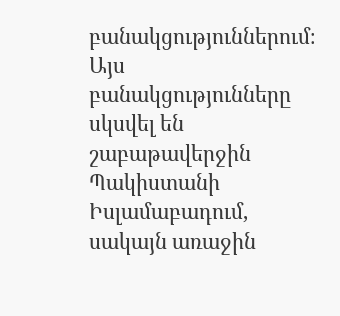բանակցություններում։ Այս բանակցությունները սկսվել են շաբաթավերջին Պակիստանի Իսլամաբադում, սակայն առաջին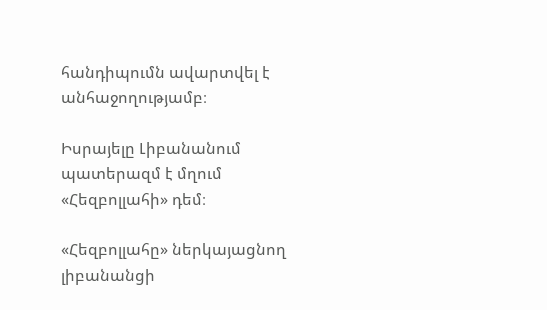հանդիպումն ավարտվել է անհաջողությամբ։

Իսրայելը Լիբանանում պատերազմ է մղում «Հեզբոլլահի» դեմ։

«Հեզբոլլահը» ներկայացնող լիբանանցի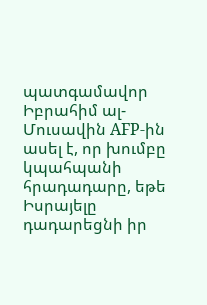պատգամավոր Իբրահիմ ալ-Մուսավին AFP-ին ասել է, որ խումբը կպահպանի հրադադարը, եթե Իսրայելը դադարեցնի իր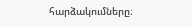հարձակումները։